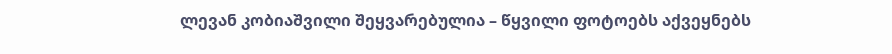ლევან კობიაშვილი შეყვარებულია – წყვილი ფოტოებს აქვეყნებს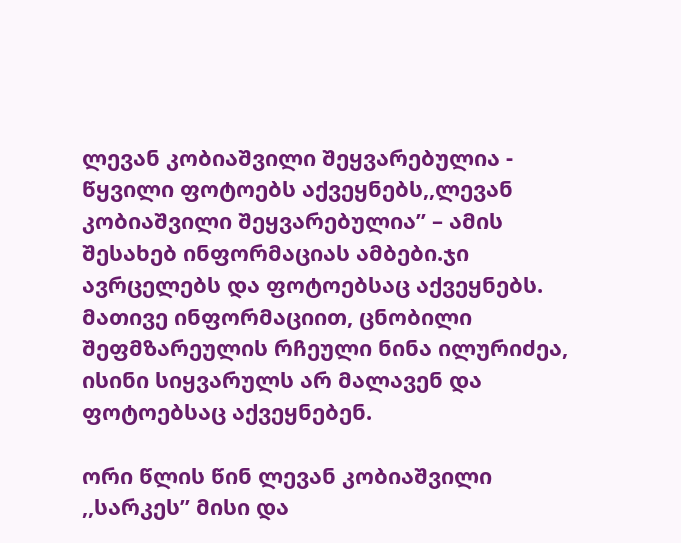ლევან კობიაშვილი შეყვარებულია - წყვილი ფოტოებს აქვეყნებს,,ლევან კობიაშვილი შეყვარებულია” – ამის შესახებ ინფორმაციას ამბები.ჯი ავრცელებს და ფოტოებსაც აქვეყნებს. მათივე ინფორმაციით, ცნობილი შეფმზარეულის რჩეული ნინა ილურიძეა, ისინი სიყვარულს არ მალავენ და ფოტოებსაც აქვეყნებენ.

ორი წლის წინ ლევან კობიაშვილი ,,სარკეს” მისი და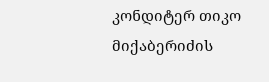კონდიტერ თიკო მიქაბერიძის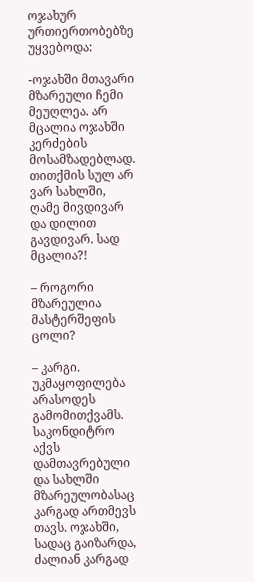ოჯახურ ურთიერთობებზე უყვებოდა:

-ოჯახში მთავარი მზარეული ჩემი მეუღლეა. არ მცალია ოჯახში კერძების მოსამზადებლად. თითქმის სულ არ ვარ სახლში, ღამე მივდივარ და დილით გავდივარ. სად მცალია?!

– როგორი მზარეულია მასტერშეფის ცოლი?

– კარგი. უკმაყოფილება არასოდეს გამომითქვამს. საკონდიტრო აქვს დამთავრებული და სახლში მზარეულობასაც კარგად ართმევს თავს. ოჯახში, სადაც გაიზარდა, ძალიან კარგად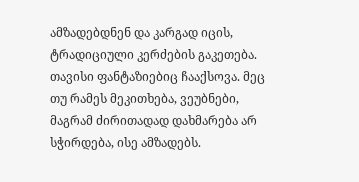ამზადებდნენ და კარგად იცის, ტრადიციული კერძების გაკეთება. თავისი ფანტაზიებიც ჩააქსოვა. მეც თუ რამეს მეკითხება, ვეუბნები, მაგრამ ძირითადად დახმარება არ სჭირდება, ისე ამზადებს.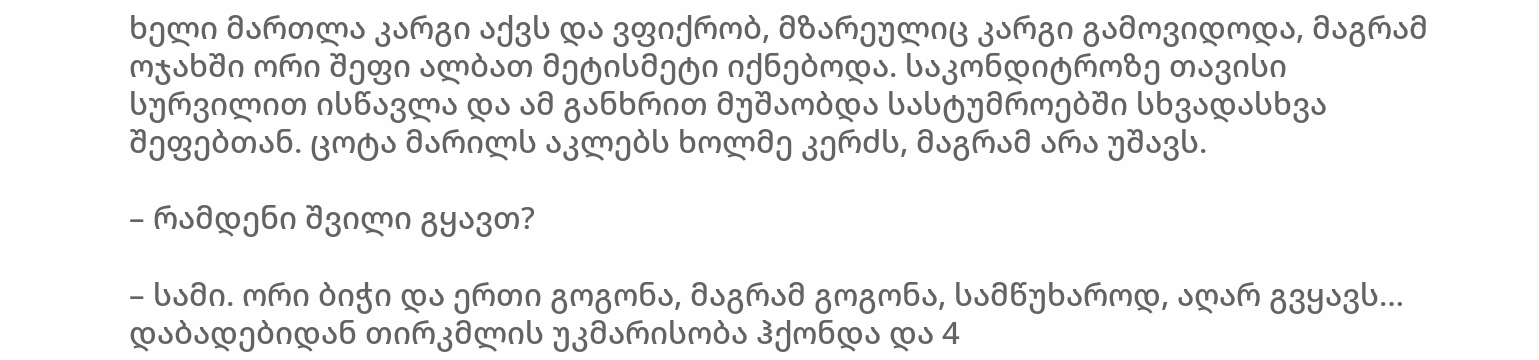ხელი მართლა კარგი აქვს და ვფიქრობ, მზარეულიც კარგი გამოვიდოდა, მაგრამ ოჯახში ორი შეფი ალბათ მეტისმეტი იქნებოდა. საკონდიტროზე თავისი სურვილით ისწავლა და ამ განხრით მუშაობდა სასტუმროებში სხვადასხვა შეფებთან. ცოტა მარილს აკლებს ხოლმე კერძს, მაგრამ არა უშავს.

– რამდენი შვილი გყავთ?

– სამი. ორი ბიჭი და ერთი გოგონა, მაგრამ გოგონა, სამწუხაროდ, აღარ გვყავს… დაბადებიდან თირკმლის უკმარისობა ჰქონდა და 4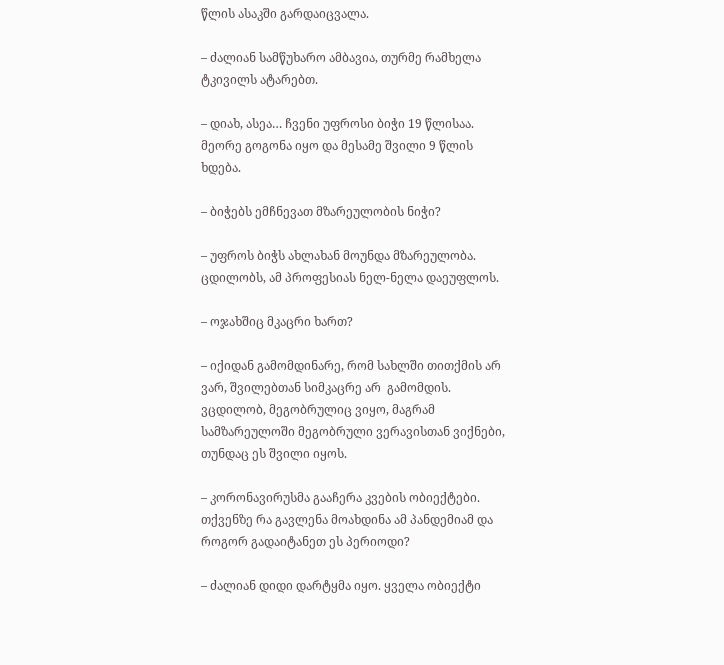წლის ასაკში გარდაიცვალა.

– ძალიან სამწუხარო ამბავია, თურმე რამხელა ტკივილს ატარებთ.

– დიახ, ასეა… ჩვენი უფროსი ბიჭი 19 წლისაა. მეორე გოგონა იყო და მესამე შვილი 9 წლის ხდება.

– ბიჭებს ემჩნევათ მზარეულობის ნიჭი?

– უფროს ბიჭს ახლახან მოუნდა მზარეულობა. ცდილობს, ამ პროფესიას ნელ-ნელა დაეუფლოს.

– ოჯახშიც მკაცრი ხართ?

– იქიდან გამომდინარე, რომ სახლში თითქმის არ ვარ, შვილებთან სიმკაცრე არ  გამომდის. ვცდილობ, მეგობრულიც ვიყო, მაგრამ სამზარეულოში მეგობრული ვერავისთან ვიქნები, თუნდაც ეს შვილი იყოს.

– კორონავირუსმა გააჩერა კვების ობიექტები. თქვენზე რა გავლენა მოახდინა ამ პანდემიამ და როგორ გადაიტანეთ ეს პერიოდი?

– ძალიან დიდი დარტყმა იყო. ყველა ობიექტი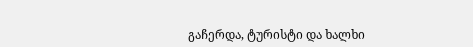გაჩერდა, ტურისტი და ხალხი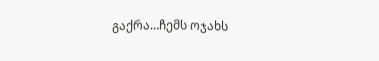გაქრა…ჩემს ოჯახს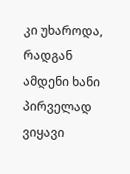კი უხაროდა, რადგან ამდენი ხანი პირველად ვიყავი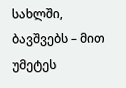სახლში, ბავშვებს – მით უმეტეს